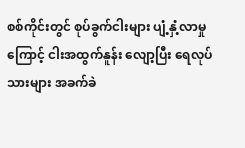စစ်ကိုင်းတွင် စုပ်ခွက်ငါးများ ပျံ့နှံ့လာမှုကြောင့် ငါးအထွက်နူန်း လျော့ပြီး ရေလုပ်သားများ အခက်ခဲ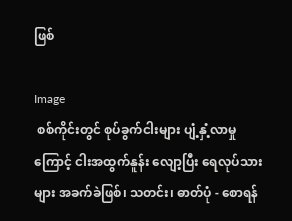ဖြစ်

Image
 စစ်ကိုင်းတွင် စုပ်ခွက်ငါးများ ပျံ့နှံ့လာမှုကြောင့် ငါးအထွက်နူန်း လျော့ပြီး ရေလုပ်သားများ အခက်ခဲဖြစ်၊ သတင်း၊ ဓာတ်ပုံ - စောရန်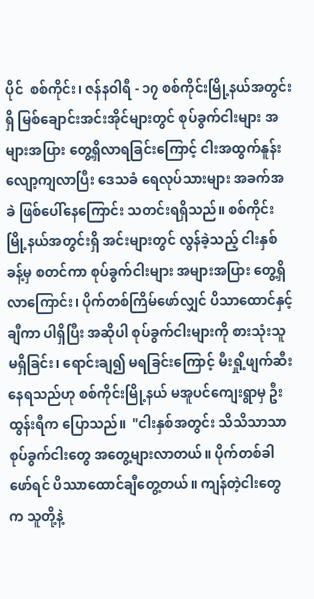ပိုင်  စစ်ကိုင်း၊ ဇန်နဝါရီ - ၁၇ စစ်ကိုင်းမြို့နယ်အတွင်းရှိ မြစ်ချောင်းအင်းအိုင်များတွင် စုပ်ခွက်ငါးများ အများအပြား တွေ့ရှိလာရခြင်းကြောင့် ငါးအထွက်နူန်း လျော့ကျလာပြီး ဒေသခံ ရေလုပ်သားများ အခက်အခဲ ဖြစ်ပေါ်နေကြောင်း သတင်းရရှိသည်။ စစ်ကိုင်းမြို့နယ်အတွင်းရှိ အင်းများတွင် လွန်ခဲ့သည့် ငါးနှစ်ခန့်မှ စတင်ကာ စုပ်ခွက်ငါးများ အများအပြား တွေ့ရှိလာကြောင်း၊ ပိုက်တစ်ကြိမ်ဖော်လျှင် ပိသာထောင်နှင့်ချီကာ ပါရှိပြီး အဆိုပါ စုပ်ခွက်ငါးများကို စားသုံးသူ မရှိခြင်း၊ ရောင်းချ၍ မရခြင်းကြောင့် မီးရှို့ဖျက်ဆီးနေရသည်ဟု စစ်ကိုင်းမြို့နယ် မအူပင်ကျေးရွာမှ ဦးထွန်းရီက ပြောသည်။  "ငါးနှစ်အတွင်း သိသိသာသာ စုပ်ခွက်ငါးတွေ အတွေ့များလာတယ်။ ပိုက်တစ်ခါဖော်ရင် ပိဿာထောင်ချီတွေ့တယ်။ ကျန်တဲ့ငါးတွေက သူတို့နဲ့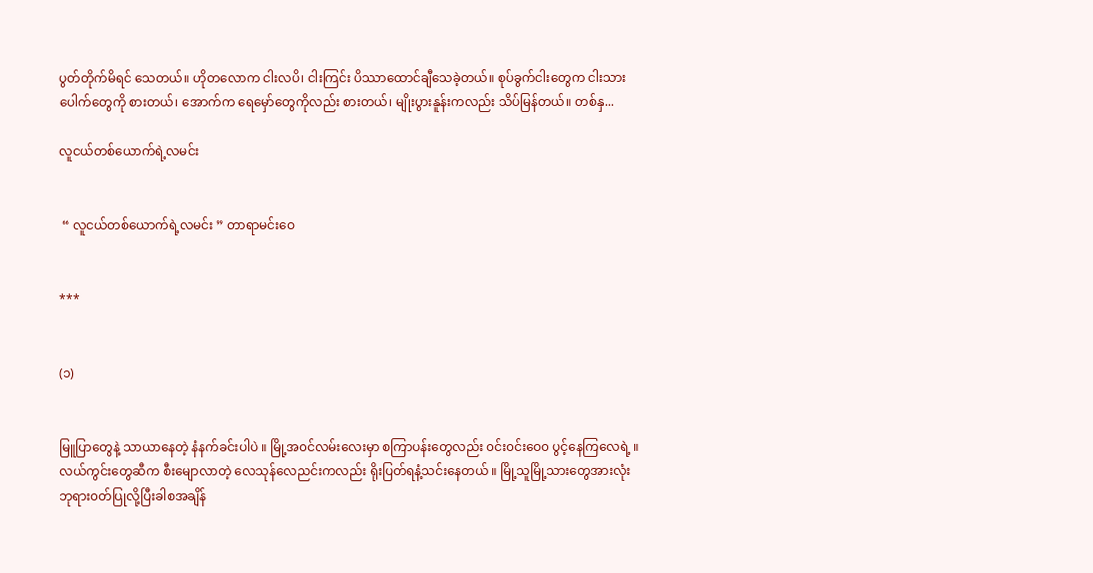ပွတ်တိုက်မိရင် သေတယ်။ ဟိုတလောက ငါးလပိ၊ ငါးကြင်း ပိဿာထောင်ချီသေခဲ့တယ်။ စုပ်ခွက်ငါးတွေက ငါးသားပေါက်တွေကို စားတယ်၊ အောက်က ရေမှော်တွေကိုလည်း စားတယ်၊ မျိုးပွားနူန်းကလည်း သိပ်မြန်တယ်။ တစ်နှ...

လူငယ်တစ်ယောက်ရဲ့လမင်း


 “ လူငယ်တစ်ယောက်ရဲ့လမင်း ” တာရာမင်းဝေ


***


(၁)


မြူပြာတွေနဲ့ သာယာနေတဲ့ နံနက်ခင်းပါပဲ ။ မြို့အ၀င်လမ်းလေးမှာ စကြာပန်းတွေလည်း ၀င်း၀င်းဝေ၀ ပွင့်နေကြလေရဲ့ ။ လယ်ကွင်းတွေဆီက စီးမျောလာတဲ့ လေသုန်လေညင်းကလည်း ရိုးပြတ်ရနံ့သင်းနေတယ် ။ မြို့သူမြို့သားတွေအားလုံး ဘုရား၀တ်ပြုလို့ပြီးခါစအချိန်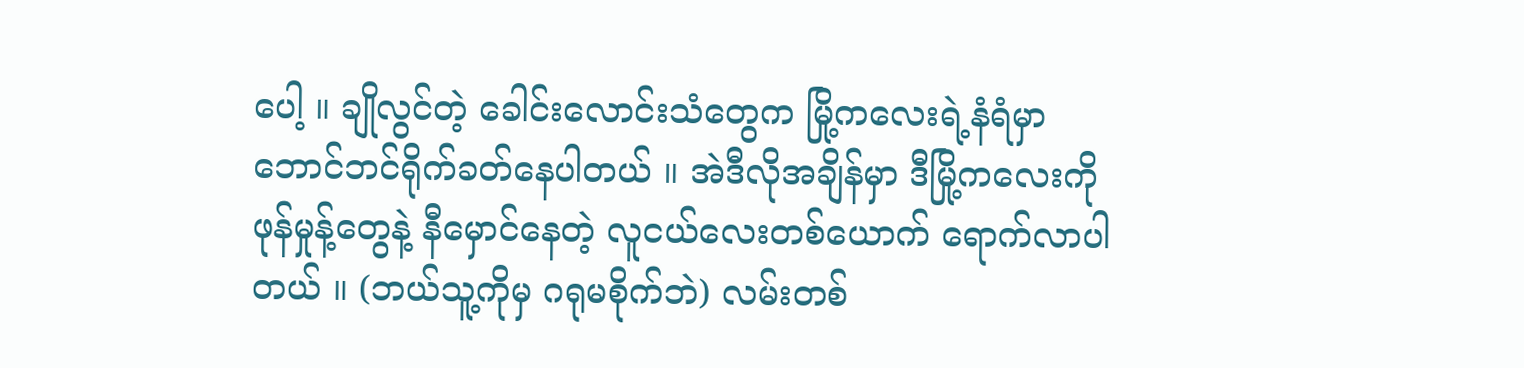ပေါ့ ။ ချိုလွင်တဲ့ ခေါင်းလောင်းသံတွေက မြို့ကလေးရဲ့နံရံမှာ ဘောင်ဘင်ရိုက်ခတ်နေပါတယ် ။ အဲဒီလိုအချိန်မှာ ဒီမြို့ကလေးကို ဖုန်မှုန့်တွေနဲ့ နီမှောင်နေတဲ့ လူငယ်လေးတစ်ယောက် ရောက်လာပါတယ် ။ (ဘယ်သူ့ကိုမှ ဂရုမစိုက်ဘဲ) လမ်းတစ်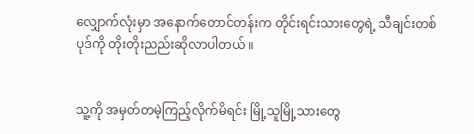လျှောက်လုံးမှာ အနောက်တောင်တန်းက တိုင်းရင်းသားတွေရဲ့ သီချင်းတစ်ပုဒ်ကို တိုးတိုးညည်းဆိုလာပါတယ် ။


သူ့ကို အမှတ်တမဲ့ကြည့်လိုက်မိရင်း မြို့သူမြို့သားတွေ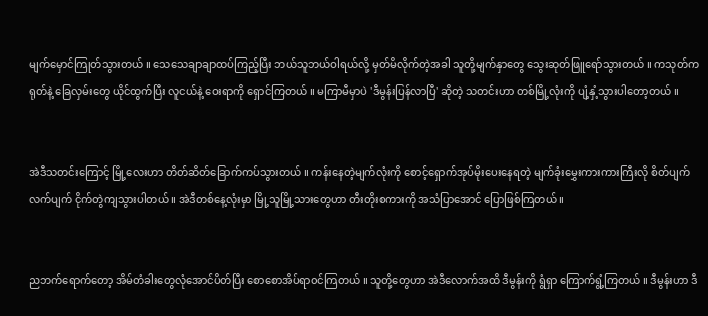မျက်မှောင်ကြုတ်သွားတယ် ။ သေသေချာချာထပ်ကြည့်ပြီး ဘယ်သူဘယ်ဝါရယ်လို့ မှတ်မိလိုက်တဲ့အခါ သူတို့မျက်နှာတွေ သွေးဆုတ်ဖြူရော်သွားတယ် ။ ကသုတ်ကရုတ်နဲ့ ခြေလှမ်းတွေ ယိုင်ထွက်ပြီး လူငယ်နဲ့ ဝေးရာကို ရှောင်ကြတယ် ။ မကြာမီမှာပဲ 'ဒီမွန်းပြန်လာပြီ' ဆိုတဲ့ သတင်းဟာ တစ်မြို့လုံးကို ပျံ့နှံ့သွားပါတော့တယ် ။


အဲဒီသတင်းကြောင့် မြို့လေးဟာ တိတ်ဆိတ်ခြောက်ကပ်သွားတယ် ။ ကန်းနေတဲ့မျက်လုံးကို စောင့်ရှောက်အုပ်မိုးပေးနေရတဲ့ မျက်ခုံးမွှေးကားကားကြီးလို စိတ်ပျက်လက်ပျက် ငိုက်တွဲကျသွားပါတယ် ။ အဲဒီတစ်နေ့လုံးမှာ မြို့သူမြို့သားတွေဟာ တီးတိုးစကားကို အသံပြာအောင် ပြောဖြစ်ကြတယ် ။


ညဘက်ရောက်တော့ အိမ်တံခါးတွေလုံအောင်ပိတ်ပြီး စောစောအိပ်ရာ၀င်ကြတယ် ။ သူတို့တွေဟာ အဲဒီလောက်အထိ ဒီမွန်းကို ရွံရှာ ကြောက်ရွံ့ကြတယ် ။ ဒီမွန်းဟာ ဒီ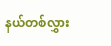နယ်တစ်လွှား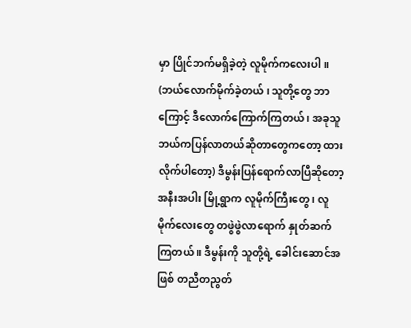မှာ ပြိုင်ဘက်မရှိခဲ့တဲ့ လူမိုက်ကလေးပါ ။ (ဘယ်လောက်မိုက်ခဲ့တယ် ၊ သူတို့တွေ ဘာကြောင့် ဒီလောက်ကြောက်ကြတယ် ၊ အခုသူ ဘယ်ကပြန်လာတယ်ဆိုတာတွေကတော့ ထားလိုက်ပါတော့) ဒီမွန်းပြန်ရောက်လာပြီဆိုတော့ အနီးအပါး မြို့ရွာက လူမိုက်ကြီးတွေ ၊ လူမိုက်လေးတွေ တဖွဲဖွဲလာရောက် နှုတ်ဆက်ကြတယ် ။ ဒီမွန်းကို သူတို့ရဲ့ ခေါင်းဆောင်အဖြစ် တညီတညွတ်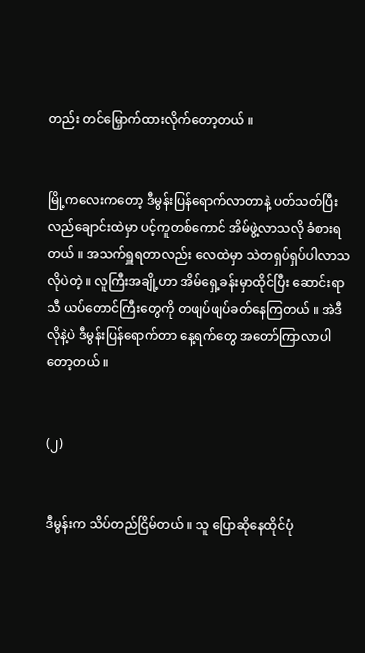တည်း တင်မြှောက်ထားလိုက်တော့တယ် ။


မြို့ကလေးကတော့ ဒီမွန်းပြန်ရောက်လာတာနဲ့ ပတ်သတ်ပြီး လည်ချောင်းထဲမှာ ပင့်ကူတစ်ကောင် အိမ်ဖွဲ့လာသလို ခံစားရတယ် ။ အသက်ရှူရတာလည်း လေထဲမှာ သဲတရှပ်ရှပ်ပါလာသလိုပဲတဲ့ ။ လူကြီးအချို့ဟာ အိမ်ရှေ့ခန်းမှာထိုင်ပြီး ဆောင်းရာသီ ယပ်တောင်ကြီးတွေကို တဖျပ်ဖျပ်ခတ်နေကြတယ် ။ အဲဒီလိုနဲ့ပဲ ဒီမွန်းပြန်ရောက်တာ နေ့ရက်တွေ အတော်ကြာလာပါတော့တယ် ။


(၂)


ဒီမွန်းက သိပ်တည်ငြိမ်တယ် ။ သူ ပြောဆိုနေထိုင်ပုံ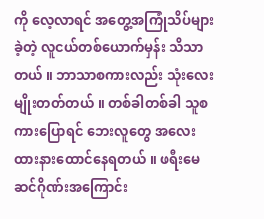ကို လေ့လာရင် အတွေ့အကြုံသိပ်များခဲ့တဲ့ လူငယ်တစ်ယောက်မှန်း သိသာတယ် ။ ဘာသာစကားလည်း သုံးလေးမျိုးတတ်တယ် ။ တစ်ခါတစ်ခါ သူစကားပြောရင် ဘေးလူတွေ အလေးထားနားထောင်နေရတယ် ။ ဖရီးမေဆင်ဂိုဏ်းအကြောင်း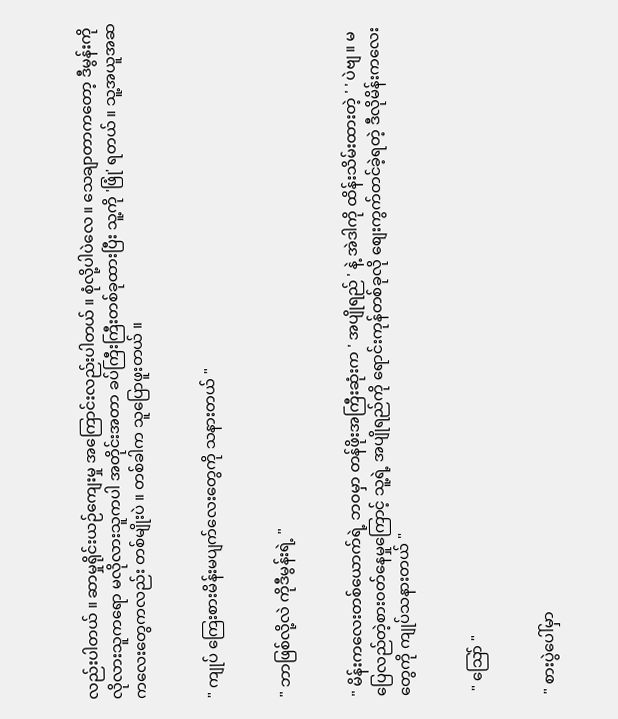လည်းပါတယ် ။ ဆာမှုရိုင်းယဉ်ကျေးမှု အကြောင်းလည်းပါတယ် ။ စုံလို့ပါပဲလေ ။ သေချာတာကတော့ ဒီမွန်းကို လိုလားသူကရော မလိုလားသူကပါ အတိုင်းအတာ ခပ်ကြီးကြီးတစ်ခုထားပြီး သူ့ကို 'ဖြုံ' ရတယ် ။ သူ့အယူအဆ ကလေးတွေကလည်း တစ်မျိုးပဲ ။ တစ်ခါက သူပြောဖူးတယ် ။


" ကျုပ် ကြေးစားမိန်းမပျက်လေးတွေကို သနားတယ် "


" ဘာဖြစ်လို့လဲ ကိုဒီမွန်းရဲ့ "


" မိန်းကလေးတစ်ယောက်ရဲ့ ဘ၀မှာ တန်ဖိုးအကြီးဆုံးက ' အပျိုရည် ' နဲ့ အဲဒါကို ထိန်းသိမ်းထားတဲ့ ' ' ပဲဗျ ။ မပြေလည်တဲ့စား၀တ်နေမှုကြောင့် သူ့ရဲ့ အပျိုရည်ကို ရောင်းကုန်တစ်ခုလို စျေးကွက်တင်ခဲ့ရတဲ့ ဒီလိုမိန်းကလေးတွေကို ကျုပ်သနားတယ် "


 " သြော် "


" စားပွဲပေါ်မှာ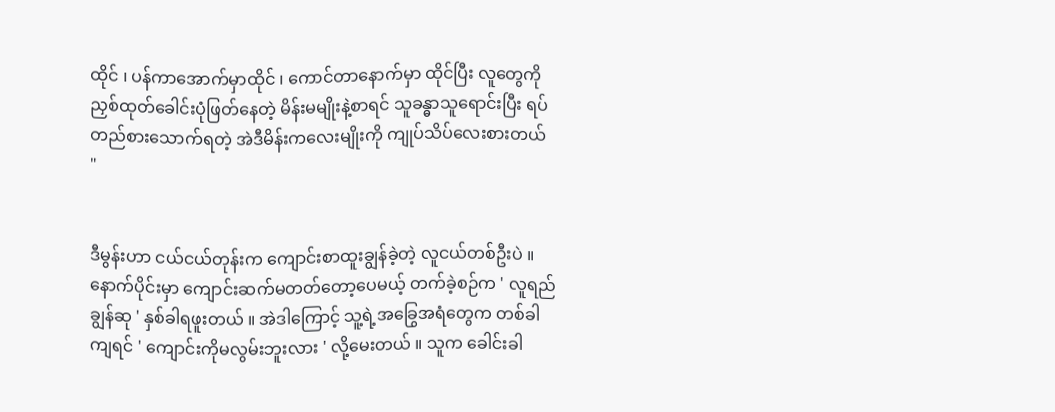ထိုင် ၊ ပန်ကာအောက်မှာထိုင် ၊ ကောင်တာနောက်မှာ ထိုင်ပြီး လူတွေကို ညှစ်ထုတ်ခေါင်းပုံဖြတ်နေတဲ့ မိန်းမမျိုးနဲ့စာရင် သူခန္ဓာသူရောင်းပြီး ရပ်တည်စားသောက်ရတဲ့ အဲဒီမိန်းကလေးမျိုးကို ကျုပ်သိပ်လေးစားတယ် "


ဒီမွန်းဟာ ငယ်ငယ်တုန်းက ကျောင်းစာထူးချွန်ခဲ့တဲ့ လူငယ်တစ်ဦးပဲ ။ နောက်ပိုင်းမှာ ကျောင်းဆက်မတတ်တော့ပေမယ့် တက်ခဲ့စဉ်က ' လူရည်ချွန်ဆု ' နှစ်ခါရဖူးတယ် ။ အဲဒါကြောင့် သူ့ရဲ့အခြွေအရံတွေက တစ်ခါကျရင် ' ကျောင်းကိုမလွမ်းဘူးလား ' လို့မေးတယ် ။ သူက ခေါင်းခါ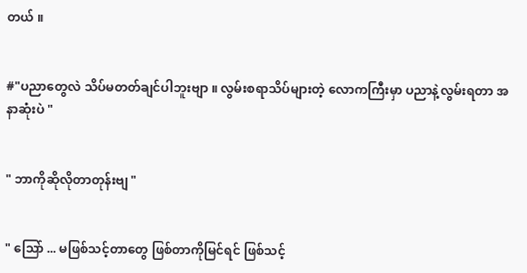တယ် ။


#"ပညာတွေလဲ သိပ်မတတ်ချင်ပါဘူးဗျာ ။ လွမ်းစရာသိပ်များတဲ့ လောကကြီးမှာ ပညာနဲ့လွမ်းရတာ အနာဆုံးပဲ "


" ဘာကိုဆိုလိုတာတုန်းဗျ "


" သြော် ... မဖြစ်သင့်တာတွေ ဖြစ်တာကိုမြင်ရင် ဖြစ်သင့်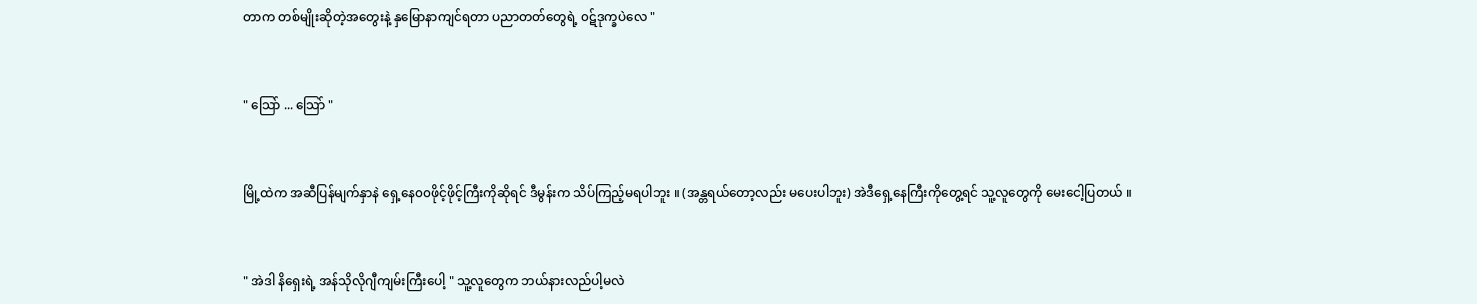တာက တစ်မျိုးဆိုတဲ့အတွေးနဲ့ နှမြောနာကျင်ရတာ ပညာတတ်တွေရဲ့ ၀ဋ်ဒုက္ခပဲလေ "


" သြော် ... သြော် "


မြို့ထဲက အဆီပြန်မျက်နှာနဲ ရှေ့နေ၀၀ဖိုင့်ဖိုင့်ကြီးကိုဆိုရင် ဒီမွန်းက သိပ်ကြည့်မရပါဘူး ။ (အန္တရယ်တော့လည်း မပေးပါဘူး) အဲဒီရှေ့နေကြီးကိုတွေ့ရင် သူ့လူတွေကို မေးငေါ့ပြတယ် ။


" အဲဒါ နိရှေးရဲ့ အန်သိုလိုဂျီကျမ်းကြီးပေါ့ " သူ့လူတွေက ဘယ်နားလည်ပါ့မလဲ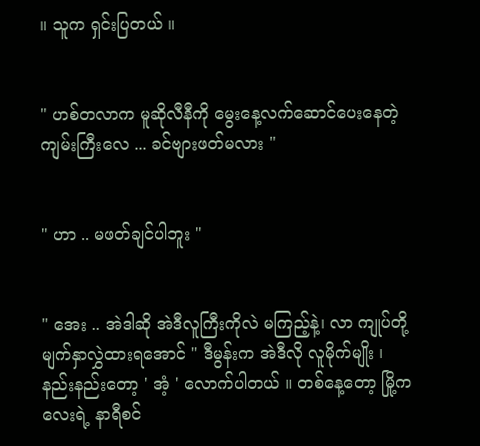။ သူက ရှင်းပြတယ် ။


" ဟစ်တလာက မူဆိုလီနီကို မွေးနေ့လက်ဆောင်ပေးနေတဲ့ ကျမ်းကြီးလေ ... ခင်ဗျားဖတ်မလား "


" ဟာ .. မဖတ်ချင်ပါဘူး "


" အေး .. အဲဒါဆို အဲဒီလူကြီးကိုလဲ မကြည့်နဲ့၊ လာ ကျုပ်တို့ မျက်နှာလွှဲထားရအောင် " ဒီမွန်းက အဲဒီလို လူမိုက်မျိုး ၊ နည်းနည်းတော့ ' အံ့ ' လောက်ပါတယ် ။ တစ်နေ့တော့ မြို့ကလေးရဲ့ နာရီစင်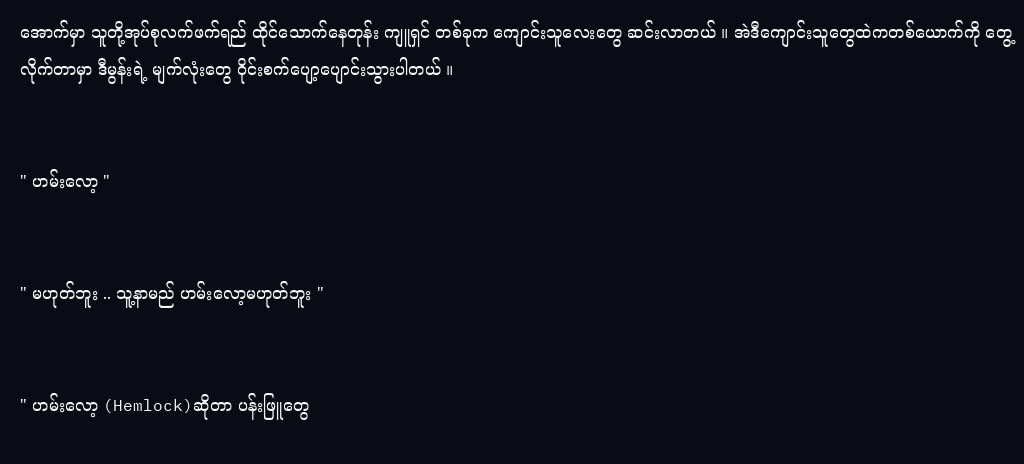အောက်မှာ သူတို့အုပ်စုလက်ဖက်ရည် ထိုင်သောက်နေတုန်း ကျူရှင် တစ်ခုက ကျောင်းသူလေးတွေ ဆင်းလာတယ် ။ အဲဒီကျောင်းသူတွေထဲကတစ်ယောက်ကို တွေ့လိုက်တာမှာ ဒီမွန်းရဲ့ မျက်လုံးတွေ ဝိုင်းစက်ပျော့ပျောင်းသွားပါတယ် ။


" ဟမ်းလော့ "


" မဟုတ်ဘူး .. သူ့နာမည် ဟမ်းလော့မဟုတ်ဘူး "


" ဟမ်းလော့ (Hemlock)ဆိုတာ ပန်းဖြူတွေ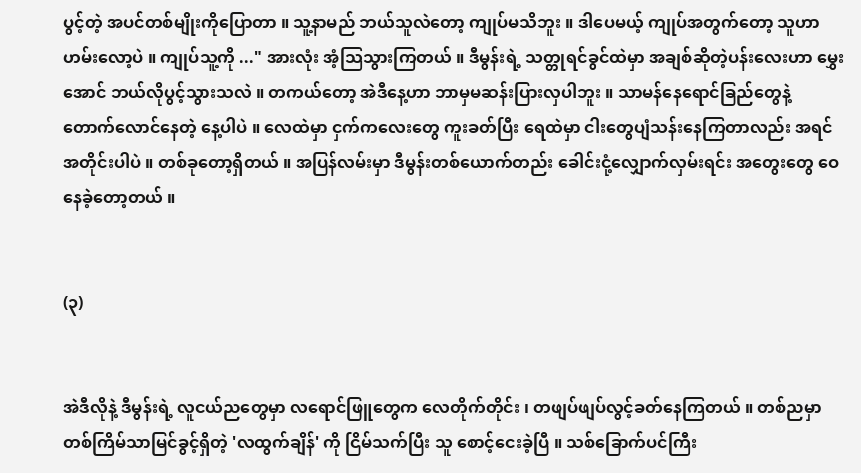ပွင့်တဲ့ အပင်တစ်မျိုးကိုပြောတာ ။ သူ့နာမည် ဘယ်သူလဲတော့ ကျုပ်မသိဘူး ။ ဒါပေမယ့် ကျုပ်အတွက်တော့ သူဟာ ဟမ်းလော့ပဲ ။ ကျုပ်သူ့ကို ..." အားလုံး အံ့သြသွားကြတယ် ။ ဒီမွန်းရဲ့ သတ္တုရင်ခွင်ထဲမှာ အချစ်ဆိုတဲ့ပန်းလေးဟာ မွှေးအောင် ဘယ်လိုပွင့်သွားသလဲ ။ တကယ်တော့ အဲဒီနေ့ဟာ ဘာမှမဆန်းပြားလှပါဘူး ။ သာမန်နေရောင်ခြည်တွေနဲ့ တောက်လောင်နေတဲ့ နေ့ပါပဲ ။ လေထဲမှာ ငှက်ကလေးတွေ ကူးခတ်ပြီး ရေထဲမှာ ငါးတွေပျံသန်းနေကြတာလည်း အရင်အတိုင်းပါပဲ ။ တစ်ခုတော့ရှိတယ် ။ အပြန်လမ်းမှာ ဒီမွန်းတစ်ယောက်တည်း ခေါင်းငုံ့လျှောက်လှမ်းရင်း အတွေးတွေ ဝေနေခဲ့တော့တယ် ။


(၃)


အဲဒီလိုနဲ့ ဒီမွန်းရဲ့ လူငယ်ညတွေမှာ လရောင်ဖြူတွေက လေတိုက်တိုင်း ၊ တဖျပ်ဖျပ်လွင့်ခတ်နေကြတယ် ။ တစ်ညမှာ တစ်ကြိမ်သာမြင်ခွင့်ရှိတဲ့ 'လထွက်ချိန်' ကို ငြိမ်သက်ပြီး သူ စောင့်ငေးခဲ့ပြီ ။ သစ်ခြောက်ပင်ကြီး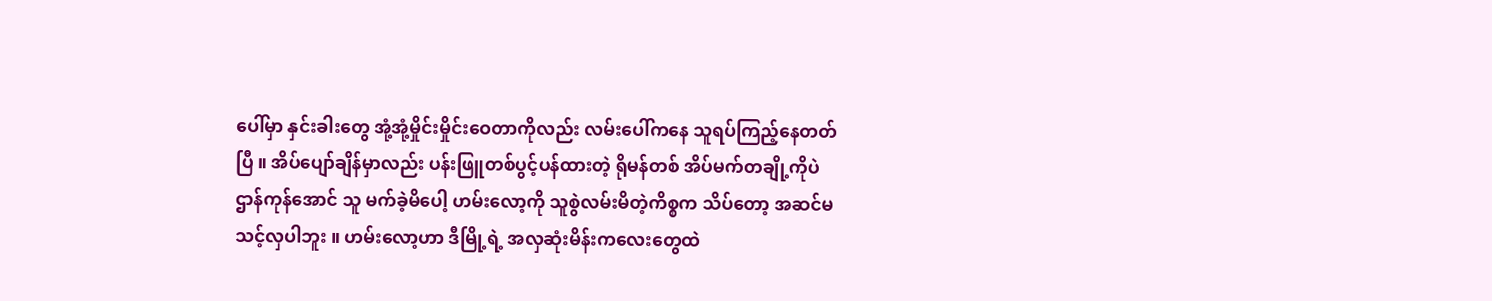ပေါ်မှာ နှင်းခါးတွေ အုံ့အုံ့မှိုင်းမှိုင်းဝေတာကိုလည်း လမ်းပေါ်ကနေ သူရပ်ကြည့်နေတတ်ပြီ ။ အိပ်ပျော်ချိန်မှာလည်း ပန်းဖြူတစ်ပွင့်ပန်ထားတဲ့ ရိုမန်တစ် အိပ်မက်တချို့ကိုပဲ ဌာန်ကုန်အောင် သူ မက်ခဲ့မိပေါ့ ဟမ်းလော့ကို သူစွဲလမ်းမိတဲ့ကိစ္စက သိပ်တော့ အဆင်မသင့်လှပါဘူး ။ ဟမ်းလော့ဟာ ဒီမြို့ရဲ့ အလှဆုံးမိန်းကလေးတွေထဲ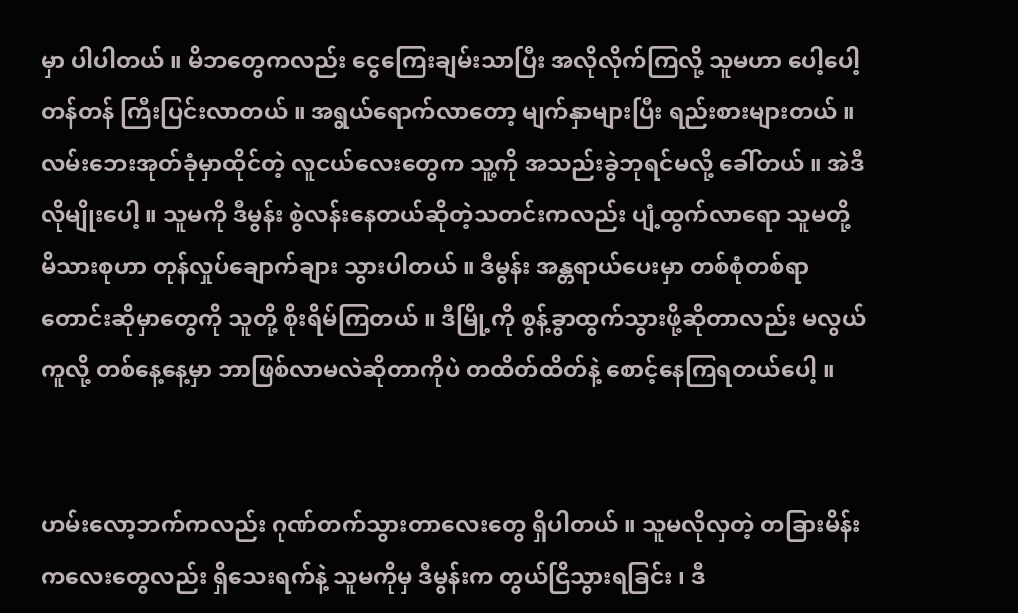မှာ ပါပါတယ် ။ မိဘတွေကလည်း ငွေကြေးချမ်းသာပြီး အလိုလိုက်ကြလို့ သူမဟာ ပေါ့ပေါ့တန်တန် ကြီးပြင်းလာတယ် ။ အရွယ်ရောက်လာတော့ မျက်နှာများပြီး ရည်းစားများတယ် ။ လမ်းဘေးအုတ်ခုံမှာထိုင်တဲ့ လူငယ်လေးတွေက သူ့ကို အသည်းခွဲဘုရင်မလို့ ခေါ်တယ် ။ အဲဒီလိုမျိုးပေါ့ ။ သူမကို ဒီမွန်း စွဲလန်းနေတယ်ဆိုတဲ့သတင်းကလည်း ပျံ့ထွက်လာရော သူမတို့ မိသားစုဟာ တုန်လှုပ်ချောက်ချား သွားပါတယ် ။ ဒီမွန်း အန္တရာယ်ပေးမှာ တစ်စုံတစ်ရာ တောင်းဆိုမှာတွေကို သူတို့ စိုးရိမ်ကြတယ် ။ ဒီမြို့ကို စွန့်ခွာထွက်သွားဖို့ဆိုတာလည်း မလွယ်ကူလို့ တစ်နေ့နေ့မှာ ဘာဖြစ်လာမလဲဆိုတာကိုပဲ တထိတ်ထိတ်နဲ့ စောင့်နေကြရတယ်ပေါ့ ။


ဟမ်းလော့ဘက်ကလည်း ဂုဏ်တက်သွားတာလေးတွေ ရှိပါတယ် ။ သူမလိုလှတဲ့ တခြားမိန်းကလေးတွေလည်း ရှိသေးရက်နဲ့ သူမကိုမှ ဒီမွန်းက တွယ်ငြိသွားရခြင်း ၊ ဒီ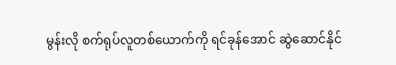မွန်းလို စက်ရုပ်လူတစ်ယောက်ကို ရင်ခုန်အောင် ဆွဲဆောင်နိုင်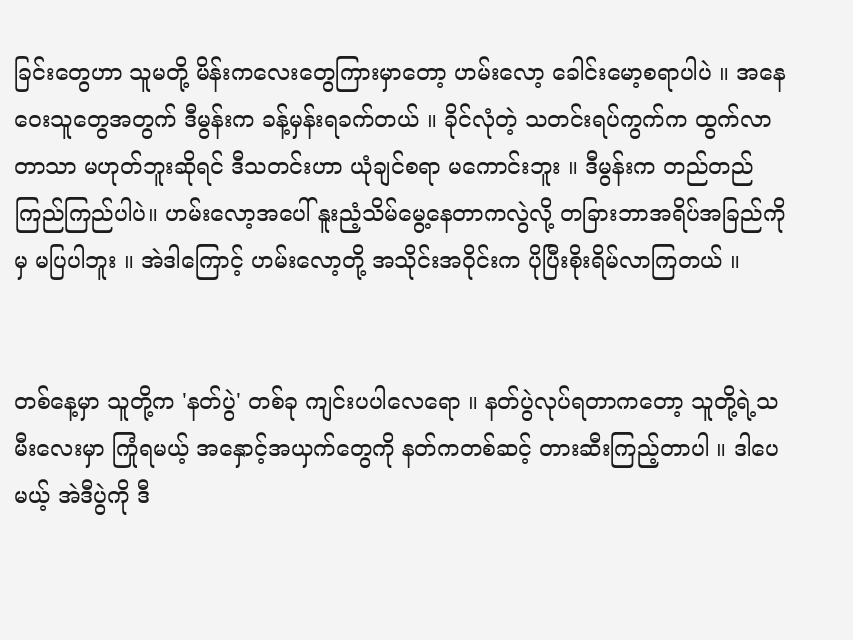ခြင်းတွေဟာ သူမတို့ မိန်းကလေးတွေကြားမှာတော့ ဟမ်းလော့ ခေါင်းမော့စရာပါပဲ ။ အနေဝေးသူတွေအတွက် ဒီမွန်းက ခန့်မှန်းရခက်တယ် ။ ခိုင်လုံတဲ့ သတင်းရပ်ကွက်က ထွက်လာတာသာ မဟုတ်ဘူးဆိုရင် ဒီသတင်းဟာ ယုံချင်စရာ မကောင်းဘူး ။ ဒီမွန်းက တည်တည်ကြည်ကြည်ပါပဲ။ ဟမ်းလော့အပေါ် နူးညံ့သိမ်မွေ့နေတာကလွဲလို့ တခြားဘာအရိပ်အခြည်ကိုမှ မပြပါဘူး ။ အဲဒါကြောင့် ဟမ်းလော့တို့ အသိုင်းအဝိုင်းက ပိုပြီးစိုးရိမ်လာကြတယ် ။


တစ်နေ့မှာ သူတို့က 'နတ်ပွဲ' တစ်ခု ကျင်းပပါလေရော ။ နတ်ပွဲလုပ်ရတာကတော့ သူတို့ရဲ့သမီးလေးမှာ ကြုံရမယ့် အနှောင့်အယှက်တွေကို နတ်ကတစ်ဆင့် တားဆီးကြည့်တာပါ ။ ဒါပေမယ့် အဲဒီပွဲကို ဒီ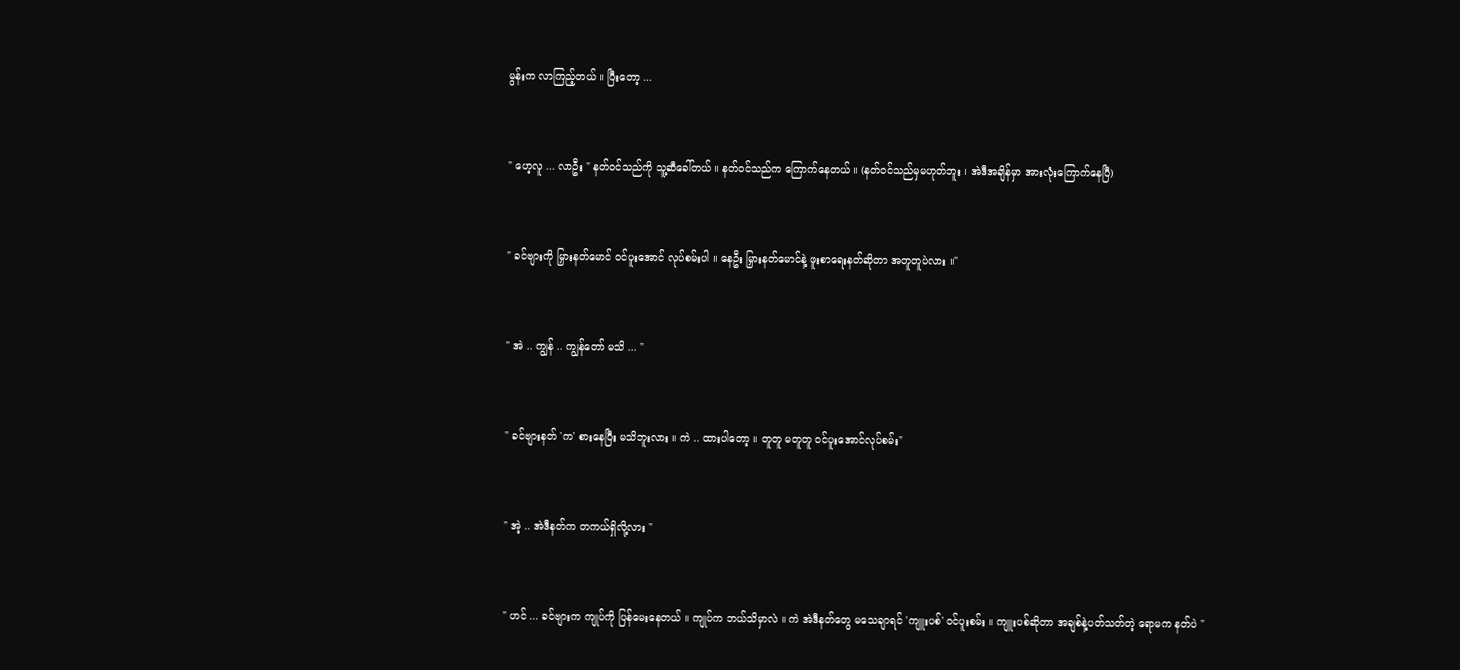မွန်းက လာကြည့်တယ် ။ ပြီးတော့ ...


" ဟေ့လူ ... လာဦး " နတ်၀င်သည်ကို သူ့ဆီခေါ်တယ် ။ နတ်၀င်သည်က ကြောက်နေတယ် ။ (နတ်၀င်သည်မှမဟုတ်ဘူး ၊ အဲဒီအချိန်မှာ အားလုံးကြောက်နေပြီ)


" ခင်ဗျားကို မြှားနတ်မောင် ၀င်ပူးအောင် လုပ်စမ်းပါ ။ နေဦး မြှားနတ်မောင်နဲ့ ဖူးစာရေးနတ်ဆိုတာ အတူတူပဲလား ။"


" အဲ .. ကျွန် .. ကျွန်တော် မသိ ... "


" ခင်ဗျားနတ် 'က' စားနေပြီး မသိဘူးလား ။ ကဲ .. ထားပါတော့ ။ တူတူ မတူတူ ၀င်ပူးအောင်လုပ်စမ်း"


" အဲ့ .. အဲဒီနတ်က တကယ်ရှိလို့လား "


" ဟင် ... ခင်ဗျားက ကျုပ်ကို ပြန်မေးနေတယ် ။ ကျုပ်က ဘယ်သိမှာလဲ ။ ကဲ အဲဒီနတ်တွေ မသေချာရင် 'ကျူးပစ်' ၀င်ပူးစမ်း ။ ကျူးပစ်ဆိုတာ အချစ်နဲ့ပတ်သတ်တဲ့ ရောမက နတ်ပဲ "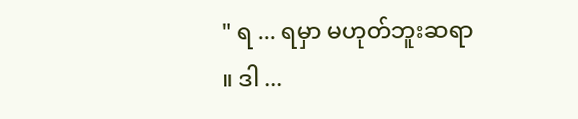" ရ ... ရမှာ မဟုတ်ဘူးဆရာ ။ ဒါ ...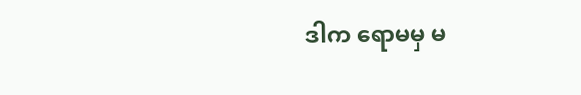ဒါက ရောမမှ မ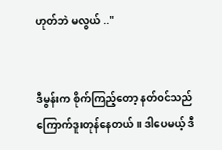ဟုတ်ဘဲ မလွယ် .."


ဒီမွန်းက စိုက်ကြည့်တော့ နတ်၀င်သည် ကြောက်ဒူးတုန်နေတယ် ။ ဒါပေမယ့် ဒီ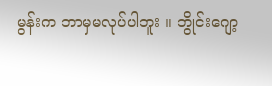မွန်းက ဘာမှမလုပ်ပါဘူး ။ ဘွိုင်းဂျော့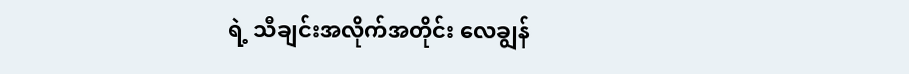ရဲ့ သီချင်းအလိုက်အတိုင်း လေချွန်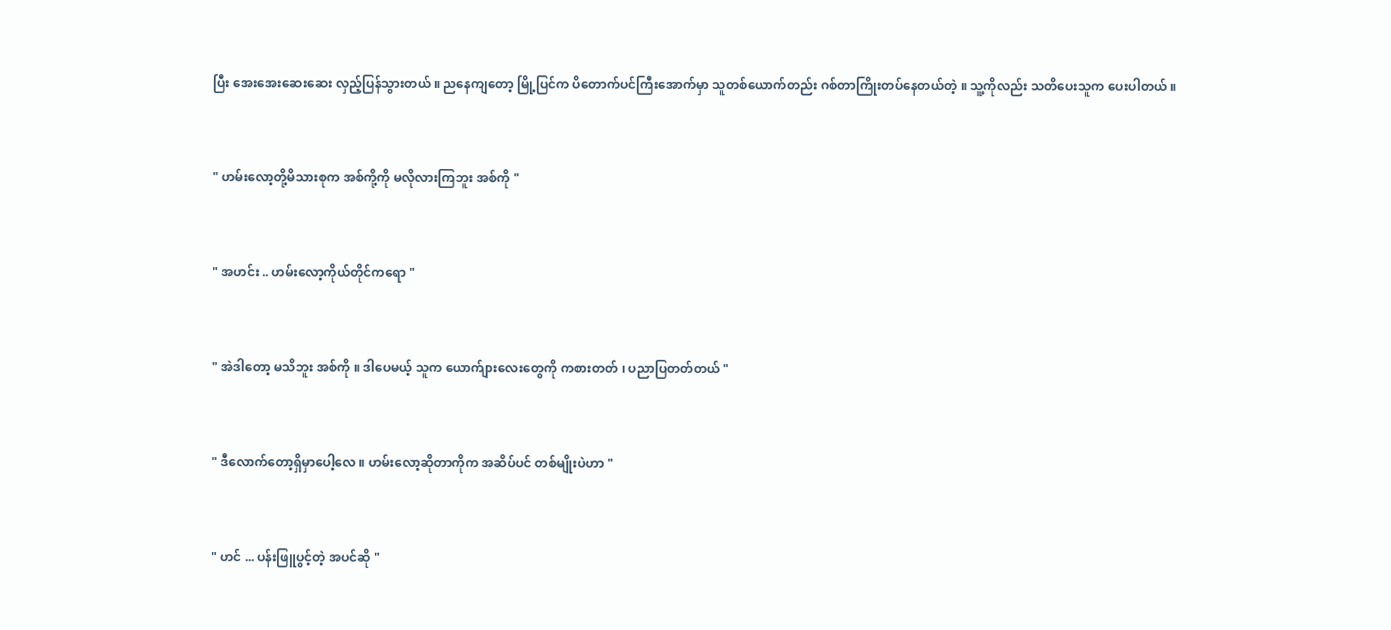ပြီး အေးအေးဆေးဆေး လှည့်ပြန်သွားတယ် ။ ညနေကျတော့ မြို့ပြင်က ပိတောက်ပင်ကြီးအောက်မှာ သူတစ်ယောက်တည်း ဂစ်တာကြိုးတပ်နေတယ်တဲ့ ။ သူ့ကိုလည်း သတိပေးသူက ပေးပါတယ် ။


" ဟမ်းလော့တို့မိသားစုက အစ်ကို့ကို မလိုလားကြဘူး အစ်ကို "


" အဟင်း .. ဟမ်းလော့ကိုယ်တိုင်ကရော "


" အဲဒါတော့ မသိဘူး အစ်ကို ။ ဒါပေမယ့် သူက ယောက်ျားလေးတွေကို ကစားတတ် ၊ ပညာပြတတ်တယ် "


" ဒီလောက်တော့ရှိမှာပေါ့လေ ။ ဟမ်းလော့ဆိုတာကိုက အဆိပ်ပင် တစ်မျိုးပဲဟာ "


" ဟင် ... ပန်းဖြူပွင့်တဲ့ အပင်ဆို "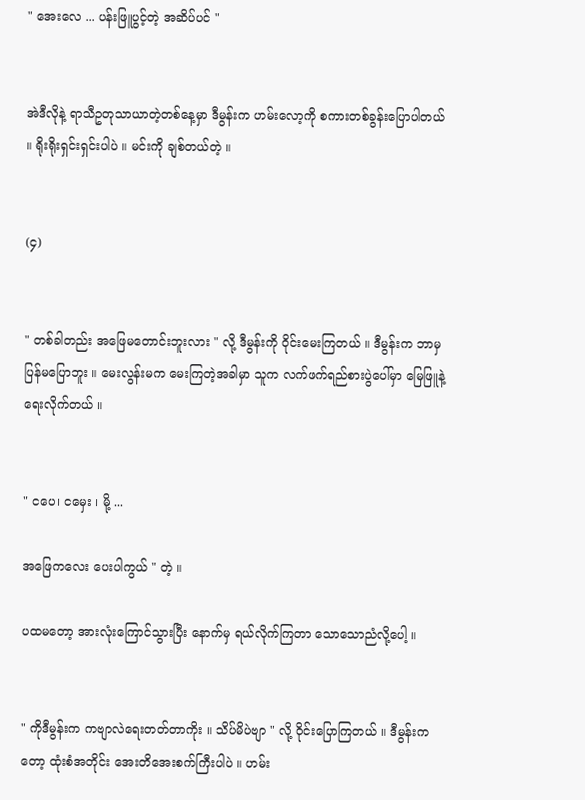" အေးလေ ... ပန်းဖြူပွင့်တဲ့ အဆိပ်ပင် "


အဲဒီလိုနဲ့ ရာသီဥတုသာယာတဲ့တစ်နေ့မှာ ဒီမွန်းက ဟမ်းလော့ကို စကားတစ်ခွန်းပြောပါတယ် ။ ရိုးရိုးရှင်းရှင်းပါပဲ ။ မင်းကို ချစ်တယ်တဲ့ ။


(၄)


" တစ်ခါတည်း အဖြေမတောင်းဘူးလား " လို့ ဒီမွန်းကို ဝိုင်းမေးကြတယ် ။ ဒီမွန်းက ဘာမှပြန်မပြောဘူး ။ မေးလွန်းမက မေးကြတဲ့အခါမှာ သူက လက်ဖက်ရည်စားပွဲပေါ်မှာ မြေဖြူနဲ့ ရေးလိုက်တယ် ။


" ငပေ၊ ငမှေး ၊ မို့ ...

အဖြေကလေး ပေးပါကွယ် " တဲ့ ။

ပထမတော့ အားလုံးကြောင်သွားပြီး နောက်မှ ရယ်လိုက်ကြတာ သောသောညံလို့ပေါ့ ။


" ကိုဒီမွန်းက ကဗျာလဲရေးတတ်တာကိုး ။ သိပ်မိပဲဗျာ " လို့ ဝိုင်းပြောကြတယ် ။ ဒီမွန်းကတော့ ထုံးစံအတိုင်း အေးတိအေးစက်ကြီးပါပဲ ။ ဟမ်း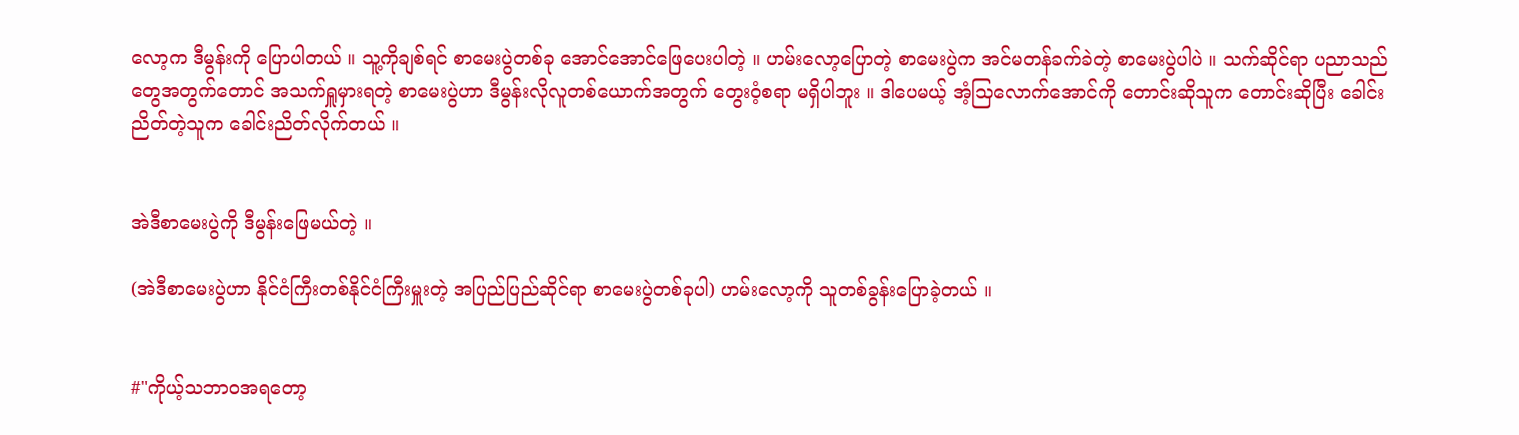လော့က ဒီမွန်းကို ပြောပါတယ် ။ သူ့ကိုချစ်ရင် စာမေးပွဲတစ်ခု အောင်အောင်ဖြေပေးပါတဲ့ ။ ဟမ်းလော့ပြောတဲ့ စာမေးပွဲက အင်မတန်ခက်ခဲတဲ့ စာမေးပွဲပါပဲ ။ သက်ဆိုင်ရာ ပညာသည်တွေအတွက်တောင် အသက်ရှူမှားရတဲ့ စာမေးပွဲဟာ ဒီမွန်းလိုလူတစ်ယောက်အတွက် တွေးဝံ့စရာ မရှိပါဘူး ။ ဒါပေမယ့် အံ့သြလောက်အောင်ကို တောင်းဆိုသူက တောင်းဆိုပြီး ခေါင်းညိတ်တဲ့သူက ခေါင်းညိတ်လိုက်တယ် ။


အဲဒီစာမေးပွဲကို ဒီမွန်းဖြေမယ်တဲ့ ။

(အဲဒီစာမေးပွဲဟာ နိုင်ငံကြီးတစ်နိုင်ငံကြီးမှူးတဲ့ အပြည်ပြည်ဆိုင်ရာ စာမေးပွဲတစ်ခုပါ) ဟမ်းလော့ကို သူတစ်ခွန်းပြောခဲ့တယ် ။


#"ကိုယ့်သဘာ၀အရတော့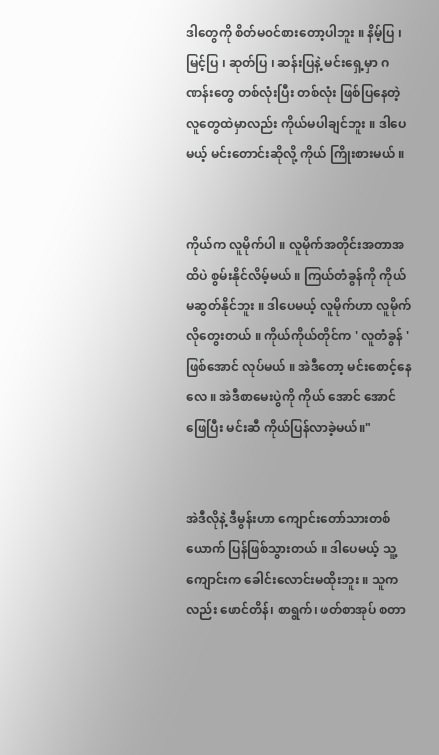ဒါတွေကို စိတ်မ၀င်စားတော့ပါဘူး ။ နိမ့်ပြ ၊ မြင့်ပြ ၊ ဆုတ်ပြ ၊ ဆန်းပြနဲ့ မင်းရှေ့မှာ ဂဏန်းတွေ တစ်လုံးပြီး တစ်လုံး ဖြစ်ပြနေတဲ့ လူတွေထဲမှာလည်း ကိုယ်မပါချင်ဘူး ။ ဒါပေမယ့် မင်းတောင်းဆိုလို့ ကိုယ် ကြိုးစားမယ် ။


ကိုယ်က လူမိုက်ပါ ။ လူမိုက်အတိုင်းအတာအထိပဲ စွမ်းနိုင်လိမ့်မယ် ။ ကြယ်တံခွန်ကို ကိုယ်မဆွတ်နိုင်ဘူး ။ ဒါပေမယ့် လူမိုက်ဟာ လူမိုက်လိုတွေးတယ် ။ ကိုယ်ကိုယ်တိုင်က ' လူတံခွန် ' ဖြစ်အောင် လုပ်မယ် ။ အဲဒီတော့ မင်းစောင့်နေလေ ။ အဲဒီစာမေးပွဲကို ကိုယ် အောင် အောင်ဖြေပြီး မင်းဆီ ကိုယ်ပြန်လာခဲ့မယ်။"


အဲဒီလိုနဲ့ ဒီမွန်းဟာ ကျောင်းတော်သားတစ်ယောက် ပြန်ဖြစ်သွားတယ် ။ ဒါပေမယ့် သူ့ကျောင်းက ခေါင်းလောင်းမထိုးဘူး ။ သူကလည်း ဖောင်တိန်၊ စာရွက်၊ ဖတ်စာအုပ် စတာ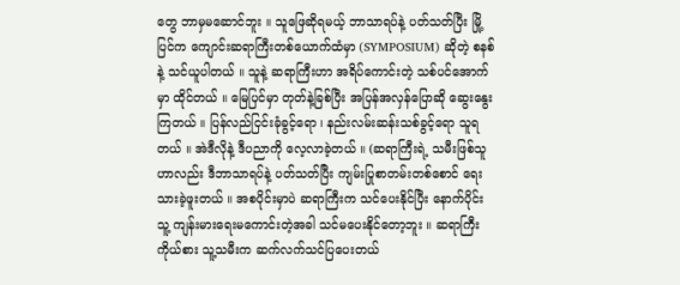တွေ ဘာမှမဆောင်ဘူး ။ သူဖြေဆိုရမယ့် ဘာသာရပ်နဲ့ ပတ်သတ်ပြီး မြို့ပြင်က ကျောင်းဆရာကြီးတစ်ယောက်ထံမှာ (SYMPOSIUM) ဆိုတဲ့ စနစ်နဲ့ သင်ယူပါတယ် ။ သူနဲ့ ဆရာကြီးဟာ အရိပ်ကောင်းတဲ့ သစ်ပင်အောက်မှာ ထိုင်တယ် ။ မြေပြင်မှာ တုတ်နဲ့ခြစ်ပြီး အပြန်အလှန်ပြောဆို ဆွေးနွေးကြတယ် ။ ပြန်လည်ငြင်းခုံခွင့်ရော ၊ နည်းလမ်းဆန်းသစ်ခွင့်ရော သူရတယ် ။ အဲဒီလိုနဲ့ ဒီပညာကို လေ့လာခဲ့တယ် ။ (ဆရာကြီးရဲ့ သမီးဖြစ်သူဟာလည်း ဒီဘာသာရပ်နဲ့ ပတ်သတ်ပြီး ကျမ်းပြုစာတမ်းတစ်စောင် ရေးသားခဲ့ဖူးတယ် ။ အစပိုင်းမှာပဲ ဆရာကြီးက သင်ပေးနိုင်ပြီး နောက်ပိုင်း သူ့ ကျန်းမားရေးမကောင်းတဲ့အခါ သင်မပေးနိုင်တော့ဘူး ။ ဆရာကြီးကိုယ်စား သူ့သမီးက ဆက်လက်သင်ပြပေးတယ်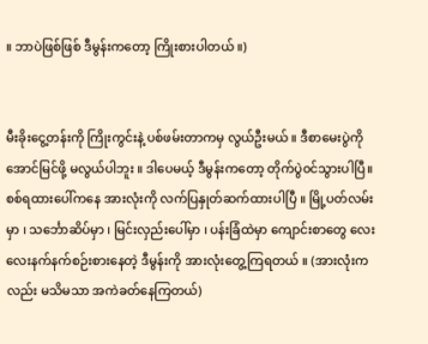။ ဘာပဲဖြစ်ဖြစ် ဒီမွန်းကတော့ ကြိုးစားပါတယ် ။)


မီးခိုးငွေ့တန်းကို ကြိုးကွင်းနဲ့ ပစ်ဖမ်းတာကမှ လွယ်ဦးမယ် ။ ဒီစာမေးပွဲကို အောင်မြင်ဖို့ မလွယ်ပါဘူး ။ ဒါပေမယ့် ဒီမွန်းကတော့ တိုက်ပွဲ၀င်သွားပါပြီ။ စစ်ရထားပေါ်ကနေ အားလုံးကို လက်ပြနှုတ်ဆက်ထားပါပြီ ။ မြို့ပတ်လမ်းမှာ ၊ သင်္ဘောဆိပ်မှာ ၊ မြင်းလှည်းပေါ်မှာ ၊ ပန်းခြံထဲမှာ ကျောင်းစာတွေ လေးလေးနက်နက်စဉ်းစားနေတဲ့ ဒီမွန်းကို အားလုံးတွေ့ကြရတယ် ။ (အားလုံးကလည်း မသိမသာ အကဲခတ်နေကြတယ်)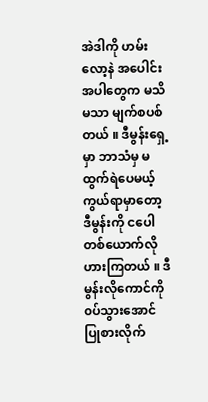အဲဒါကို ဟမ်းလော့နဲ အပေါင်းအပါတွေက မသိမသာ မျက်စပစ်တယ် ။ ဒီမွန်းရှေ့မှာ ဘာသံမှ မထွက်ရဲပေမယ့် ကွယ်ရာမှာတော့ ဒီမွန်းကို ငပေါတစ်ယောက်လို ဟားကြတယ် ။ ဒီမွန်းလိုကောင်ကို ၀ပ်သွားအောင် ပြုစားလိုက်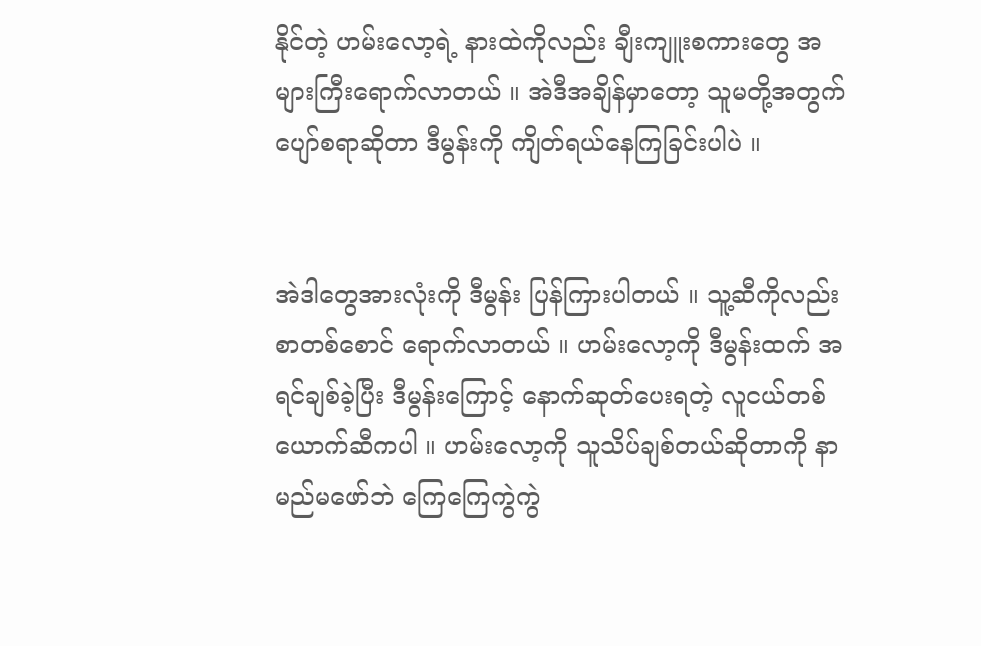နိုင်တဲ့ ဟမ်းလော့ရဲ့ နားထဲကိုလည်း ချီးကျူးစကားတွေ အများကြီးရောက်လာတယ် ။ အဲဒီအချိန်မှာတော့ သူမတို့အတွက် ပျော်စရာဆိုတာ ဒီမွန်းကို ကျိတ်ရယ်နေကြခြင်းပါပဲ ။


အဲဒါတွေအားလုံးကို ဒီမွန်း ပြန်ကြားပါတယ် ။ သူ့ဆီကိုလည်း စာတစ်စောင် ရောက်လာတယ် ။ ဟမ်းလော့ကို ဒီမွန်းထက် အရင်ချစ်ခဲ့ပြီး ဒီမွန်းကြောင့် နောက်ဆုတ်ပေးရတဲ့ လူငယ်တစ်ယောက်ဆီကပါ ။ ဟမ်းလော့ကို သူသိပ်ချစ်တယ်ဆိုတာကို နာမည်မဖော်ဘဲ ကြေကြေကွဲကွဲ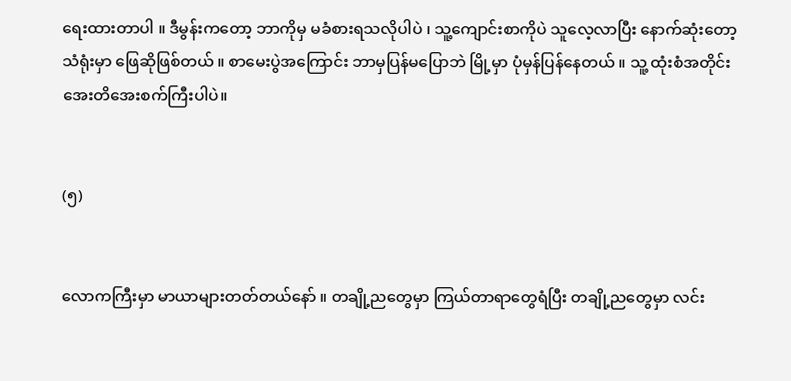ရေးထားတာပါ ။ ဒီမွန်းကတော့ ဘာကိုမှ မခံစားရသလိုပါပဲ ၊ သူ့ကျောင်းစာကိုပဲ သူလေ့လာပြီး နောက်ဆုံးတော့ သံရုံးမှာ ဖြေဆိုဖြစ်တယ် ။ စာမေးပွဲအကြောင်း ဘာမှပြန်မပြောဘဲ မြို့မှာ ပုံမှန်ပြန်နေတယ် ။ သူ့ ထုံးစံအတိုင်း အေးတိအေးစက်ကြီးပါပဲ။


(၅)


လောကကြီးမှာ မာယာများတတ်တယ်နော် ။ တချို့ညတွေမှာ ကြယ်တာရာတွေရံပြီး တချို့ညတွေမှာ လင်း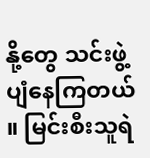နို့တွေ သင်းဖွဲ့ပျံနေကြတယ် ။ မြင်းစီးသူရဲ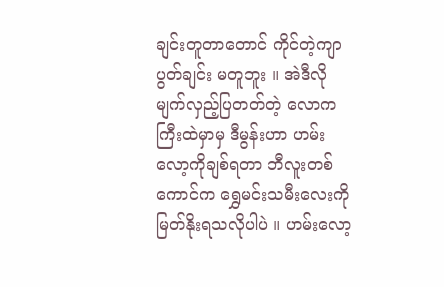ချင်းတူတာတောင် ကိုင်တဲ့ကျာပွတ်ချင်း မတူဘူး ။ အဲဒီလို မျက်လှည့်ပြတတ်တဲ့ လောကကြီးထဲမှာမှ ဒီမွန်းဟာ ဟမ်းလော့ကိုချစ်ရတာ ဘီလူးတစ်ကောင်က ရွှေမင်းသမီးလေးကို မြတ်နိုးရသလိုပါပဲ ။ ဟမ်းလော့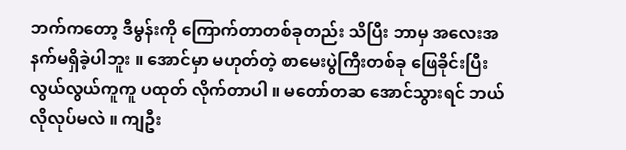ဘက်ကတော့ ဒီမွန်းကို ကြောက်တာတစ်ခုတည်း သိပြီး ဘာမှ အလေးအနက်မရှိခဲ့ပါဘူး ။ အောင်မှာ မဟုတ်တဲ့ စာမေးပွဲကြီးတစ်ခု ဖြေခိုင်းပြီး လွယ်လွယ်ကူကူ ပထုတ် လိုက်တာပါ ။ မတော်တဆ အောင်သွားရင် ဘယ်လိုလုပ်မလဲ ။ ကျဦး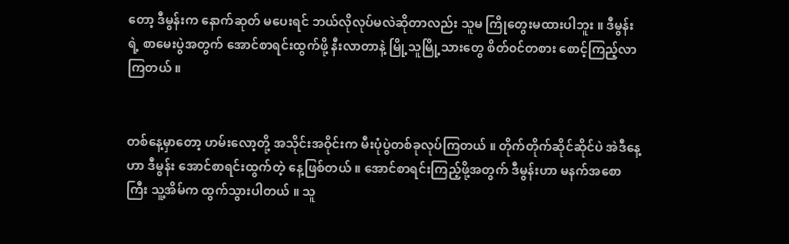တော့ ဒီမွန်းက နောက်ဆုတ် မပေးရင် ဘယ်လိုလုပ်မလဲဆိုတာလည်း သူမ ကြိုတွေးမထားပါဘူး ။ ဒီမွန်းရဲ့ စာမေးပွဲအတွက် အောင်စာရင်းထွက်ဖို့ နီးလာတာနဲ့ မြို့သူမြို့သားတွေ စိတ်၀င်တစား စောင့်ကြည့်လာကြတယ် ။


တစ်နေ့မှာတော့ ဟမ်းလော့တို့ အသိုင်းအဝိုင်းက မီးပုံပွဲတစ်ခုလုပ်ကြတယ် ။ တိုက်တိုက်ဆိုင်ဆိုင်ပဲ အဲဒီနေ့ဟာ ဒီမွန်း အောင်စာရင်းထွက်တဲ့ နေ့ဖြစ်တယ် ။ အောင်စာရင်းကြည့်ဖို့အတွက် ဒီမွန်းဟာ မနက်အစောကြီး သူ့အိမ်က ထွက်သွားပါတယ် ။ သူ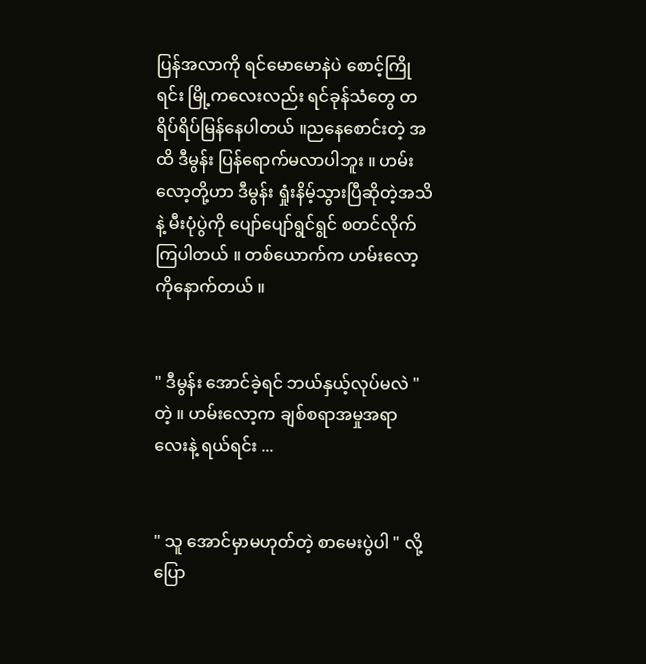ပြန်အလာကို ရင်မောမောနဲပဲ စောင့်ကြိုရင်း မြို့ကလေးလည်း ရင်ခုန်သံတွေ တရိပ်ရိပ်မြန်နေပါတယ် ။ညနေစောင်းတဲ့ အထိ ဒီမွန်း ပြန်ရောက်မလာပါဘူး ။ ဟမ်းလော့တို့ဟာ ဒီမွန်း ရှုံးနိမ့်သွားပြီဆိုတဲ့အသိနဲ့ မီးပုံပွဲကို ပျော်ပျော်ရွင်ရွင် စတင်လိုက်ကြပါတယ် ။ တစ်ယောက်က ဟမ်းလော့ကိုနောက်တယ် ။


" ဒီမွန်း အောင်ခဲ့ရင် ဘယ်နှယ့်လုပ်မလဲ " တဲ့ ။ ဟမ်းလော့က ချစ်စရာအမှုအရာလေးနဲ့ ရယ်ရင်း ...


" သူ အောင်မှာမဟုတ်တဲ့ စာမေးပွဲပါ " လို့ ပြော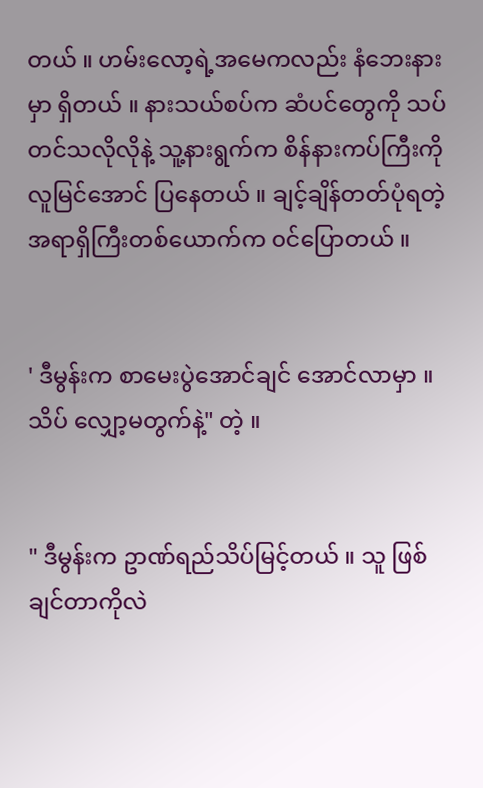တယ် ။ ဟမ်းလော့ရဲ့အမေကလည်း နံဘေးနားမှာ ရှိတယ် ။ နားသယ်စပ်က ဆံပင်တွေကို သပ်တင်သလိုလိုနဲ့ သူ့နားရွက်က စိန်နားကပ်ကြီးကို လူမြင်အောင် ပြနေတယ် ။ ချင့်ချိန်တတ်ပုံရတဲ့ အရာရှိကြီးတစ်ယောက်က ၀င်ပြောတယ် ။


' ဒီမွန်းက စာမေးပွဲအောင်ချင် အောင်လာမှာ ။ သိပ် လျှော့မတွက်နဲ့" တဲ့ ။


" ဒီမွန်းက ဥာဏ်ရည်သိပ်မြင့်တယ် ။ သူ ဖြစ်ချင်တာကိုလဲ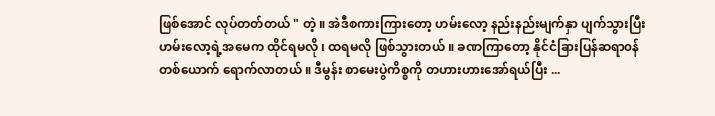ဖြစ်အောင် လုပ်တတ်တယ် " တဲ့ ။ အဲဒီစကားကြားတော့ ဟမ်းလော့ နည်းနည်းမျက်နှာ ပျက်သွားပြီး ဟမ်းလော့ရဲ့အမေက ထိုင်ရမလို ၊ ထရမလို ဖြစ်သွားတယ် ။ ခဏကြာတော့ နိုင်ငံခြားပြန်ဆရာ၀န် တစ်ယောက် ရောက်လာတယ် ။ ဒီမွန်း စာမေးပွဲကိစ္စကို တဟားဟားအော်ရယ်ပြီး ...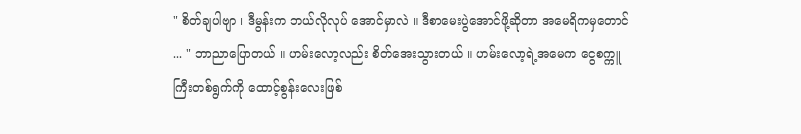" စိတ်ချပါဗျာ ၊ ဒီမွန်းက ဘယ်လိုလုပ် အောင်မှာလဲ ။ ဒီစာမေးပွဲအောင်ဖို့ဆိုတာ အမေရိကမှတောင် ... " ဘာညာပြောတယ် ။ ဟမ်းလော့လည်း စိတ်အေးသွားတယ် ။ ဟမ်းလော့ရဲ့အမေက ငွေစက္ကူကြီးတစ်ရွက်ကို ထောင့်စွန်းလေးဖြစ်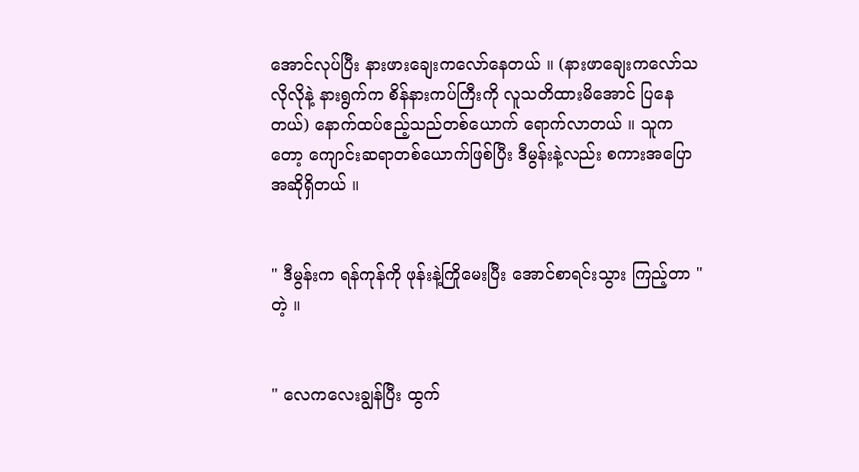အောင်လုပ်ပြီး နားဖားချေးကလော်နေတယ် ။ (နားဖာချေးကလော်သလိုလိုနဲ့ နားရွက်က စိန်နားကပ်ကြီးကို လူသတိထားမိအောင် ပြနေတယ်) နောက်ထပ်ဧည့်သည်တစ်ယောက် ရောက်လာတယ် ။ သူကတော့ ကျောင်းဆရာတစ်ယောက်ဖြစ်ပြီး ဒီမွန်းနဲ့လည်း စကားအပြောအဆိုရှိတယ် ။


" ဒီမွန်းက ရန်ကုန်ကို ဖုန်းနဲ့ကြိုမေးပြီး အောင်စာရင်းသွား ကြည့်တာ " တဲ့ ။


" လေကလေးချွန်ပြီး ထွက်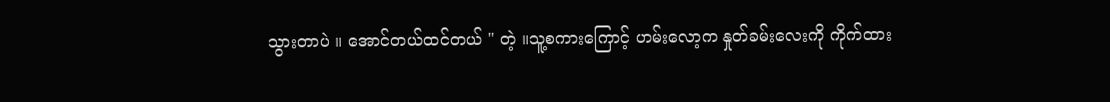သွားတာပဲ ။ အောင်တယ်ထင်တယ် " တဲ့ ။သူ့စကားကြောင့် ဟမ်းလော့က နှုတ်ခမ်းလေးကို ကိုက်ထား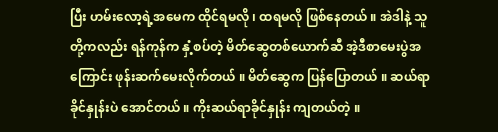ပြီး ဟမ်းလော့ရဲ့အမေက ထိုင်ရမလို ၊ ထရမလို ဖြစ်နေတယ် ။ အဲဒါနဲ့ သူတို့ကလည်း ရန်ကုန်က နှံ့စပ်တဲ့ မိတ်ဆွေတစ်ယောက်ဆီ အဲ့ဒီစာမေးပွဲအကြောင်း ဖုန်းဆက်မေးလိုက်တယ် ။ မိတ်ဆွေက ပြန်ပြောတယ် ။ ဆယ်ရာခိုင်နှုန်းပဲ အောင်တယ် ။ ကိုးဆယ်ရာခိုင်နှုန်း ကျတယ်တဲ့ ။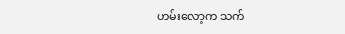ဟမ်းလော့က သက်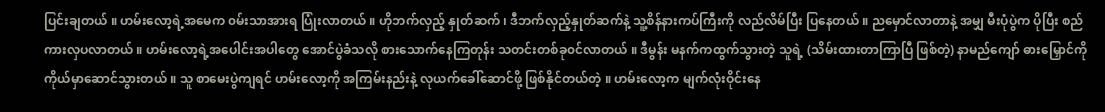ပြင်းချတယ် ။ ဟမ်းလော့ရဲ့အမေက ၀မ်းသာအားရ ပြုံးလာတယ် ။ ဟိုဘက်လှည့် နှုတ်ဆက် ၊ ဒီဘက်လှည့်နှုတ်ဆက်နဲ့ သူ့စိန်နားကပ်ကြီးကို လည်လိမ်ပြီး ပြနေတယ် ။ ညမှောင်လာတာနဲ့ အမျှ မီးပုံပွဲက ပိုပြီး စည်ကားလှပလာတယ် ။ ဟမ်းလော့ရဲ့အပေါင်းအပါတွေ အောင်ပွဲခံသလို စားသောက်နေကြတုန်း သတင်းတစ်ခု၀င်လာတယ် ။ ဒီမွန်း မနက်ကထွက်သွားတဲ့ သူရဲ့ (သိမ်းထားတာကြာပြီ ဖြစ်တဲ့) နာမည်ကျော် ဓားမြှောင်ကို ကိုယ်မှာဆောင်သွားတယ် ။ သူ စာမေးပွဲကျရင် ဟမ်းလော့ကို အကြမ်းနည်းနဲ့ လုယက်ခေါ်ဆောင်ဖို့ ဖြစ်နိုင်တယ်တဲ့ ။ ဟမ်းလော့က မျက်လုံးဝိုင်းနေ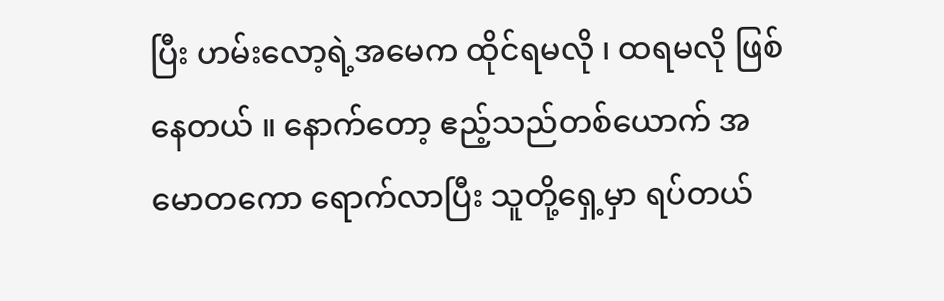ပြီး ဟမ်းလော့ရဲ့အမေက ထိုင်ရမလို ၊ ထရမလို ဖြစ်နေတယ် ။ နောက်တော့ ဧည့်သည်တစ်ယောက် အမောတကော ရောက်လာပြီး သူတို့ရှေ့မှာ ရပ်တယ်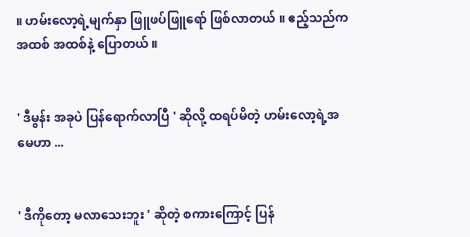။ ဟမ်းလော့ရဲ့မျက်နှာ ဖြူဖပ်ဖြူရော် ဖြစ်လာတယ် ။ ဧည့်သည်က အထစ် အထစ်နဲ့ ပြောတယ် ။


' ဒီမွန်း အခုပဲ ပြန်ရောက်လာပြီ ' ဆိုလို့ ထရပ်မိတဲ့ ဟမ်းလော့ရဲ့အမေဟာ ...


' ဒီကိုတော့ မလာသေးဘူး ' ဆိုတဲ့ စကားကြောင့် ပြန်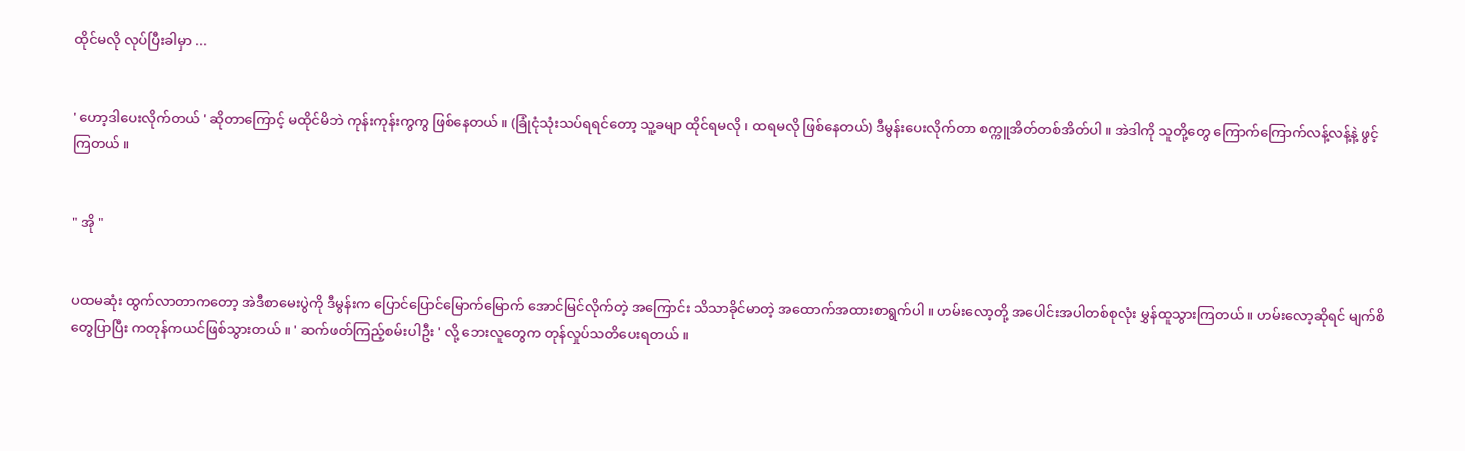ထိုင်မလို လုပ်ပြီးခါမှာ ...


' ဟော့ဒါပေးလိုက်တယ် ' ဆိုတာကြောင့် မထိုင်မိဘဲ ကုန်းကုန်းကွကွ ဖြစ်နေတယ် ။ (ခြုံငုံသုံးသပ်ရရင်တော့ သူ့ခမျာ ထိုင်ရမလို ၊ ထရမလို ဖြစ်နေတယ်) ဒီမွန်းပေးလိုက်တာ စက္ကူအိတ်တစ်အိတ်ပါ ။ အဲဒါကို သူတို့တွေ ကြောက်ကြောက်လန့်လန့်နဲ့ ဖွင့်ကြတယ် ။


" အို "


ပထမဆုံး ထွက်လာတာကတော့ အဲဒီစာမေးပွဲကို ဒီမွန်းက ပြောင်ပြောင်မြောက်မြောက် အောင်မြင်လိုက်တဲ့ အကြောင်း သိသာခိုင်မာတဲ့ အထောက်အထားစာရွက်ပါ ။ ဟမ်းလော့တို့ အပေါင်းအပါတစ်စုလုံး မွှန်ထူသွားကြတယ် ။ ဟမ်းလော့ဆိုရင် မျက်စိတွေပြာပြီး ကတုန်ကယင်ဖြစ်သွားတယ် ။ ' ဆက်ဖတ်ကြည့်စမ်းပါဦး ' လို့ ဘေးလူတွေက တုန်လှုပ်သတိပေးရတယ် ။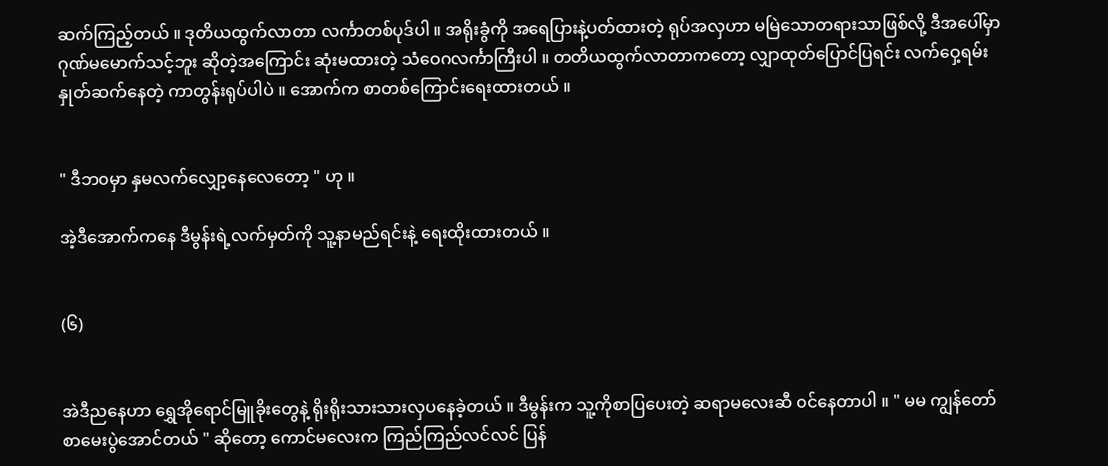ဆက်ကြည့်တယ် ။ ဒုတိယထွက်လာတာ လင်္ကာတစ်ပုဒ်ပါ ။ အရိုးခွံကို အရေပြားနဲ့ပတ်ထားတဲ့ ရုပ်အလှဟာ မမြဲသောတရားသာဖြစ်လို့ ဒီအပေါ်မှာ ဂုဏ်မမောက်သင့်ဘူး ဆိုတဲ့အကြောင်း ဆုံးမထားတဲ့ သံဝေဂလင်္ကာကြီးပါ ။ တတိယထွက်လာတာကတော့ လျှာထုတ်ပြောင်ပြရင်း လက်ဝှေ့ရမ်းနှုတ်ဆက်နေတဲ့ ကာတွန်းရုပ်ပါပဲ ။ အောက်က စာတစ်ကြောင်းရေးထားတယ် ။


" ဒီဘ၀မှာ နှမလက်လျှော့နေလေတော့ " ဟု ။

အဲ့ဒီအောက်ကနေ ဒီမွန်းရဲ့လက်မှတ်ကို သူ့နာမည်ရင်းနဲ့ ရေးထိုးထားတယ် ။


(၆)


အဲဒီညနေဟာ ရွှေအိုရောင်မြူခိုးတွေနဲ့ ရိုးရိုးသားသားလှပနေခဲ့တယ် ။ ဒီမွန်းက သူ့ကိုစာပြပေးတဲ့ ဆရာမလေးဆီ ၀င်နေတာပါ ။ " မမ ကျွန်တော် စာမေးပွဲအောင်တယ် " ဆိုတော့ ကောင်မလေးက ကြည်ကြည်လင်လင် ပြန်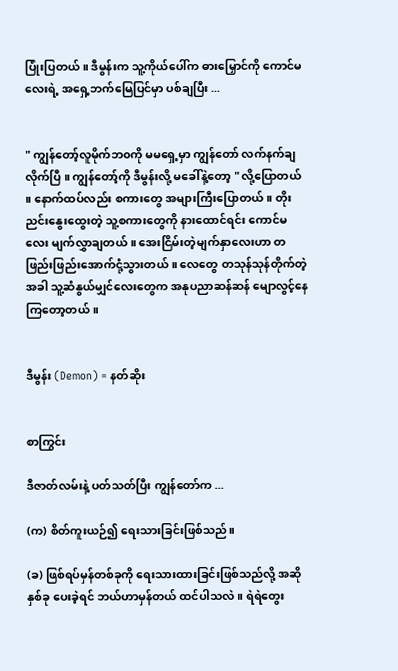ပြုံးပြတယ် ။ ဒီမွန်းက သူ့ကိုယ်ပေါ်က ဓားမြှောင်ကို ကောင်မလေးရဲ့ အရှေ့ဘက်မြေပြင်မှာ ပစ်ချပြီး ...


" ကျွန်တော့်လူမိုက်ဘ၀ကို မမရှေ့မှာ ကျွန်တော် လက်နက်ချလိုက်ပြီ ။ ကျွန်တော့်ကို ဒီမွန်းလို့ မခေါ်နဲ့တော့ " လို့ပြောတယ် ။ နောက်ထပ်လည်း စကားတွေ အများကြီးပြောတယ် ။ တိုးညင်းနွေးထွေးတဲ့ သူ့စကားတွေကို နားထောင်ရင်း ကောင်မလေး မျက်လွှာချတယ် ။ အေးငြိမ်းတဲ့မျက်နှာလေးဟာ တဖြည်းဖြည်းအောက်ငုံ့သွားတယ် ။ လေတွေ တသုန်သုန်တိုက်တဲ့အခါ သူ့ဆံနွယ်မျှင်လေးတွေက အနုပညာဆန်ဆန် မျောလွင့်နေကြတော့တယ် ။


ဒီမွန်း (Demon) = နတ်ဆိုး


စာကြွင်း

ဒီဇာတ်လမ်းနဲ့ ပတ်သတ်ပြီး ကျွန်တော်က ...

(က) စိတ်ကူးယဉ်၍ ရေးသားခြင်းဖြစ်သည်။

(ခ) ဖြစ်ရပ်မှန်တစ်ခုကို ရေးသားထားခြင်းဖြစ်သည်လို့ အဆိုနှစ်ခု ပေးခဲ့ရင် ဘယ်ဟာမှန်တယ် ထင်ပါသလဲ။ ရဲရဲတွေး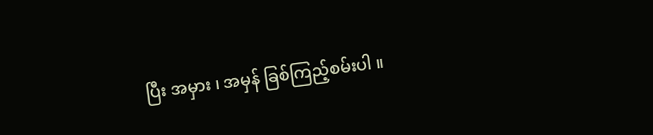ပြီး အမှား ၊ အမှန် ခြစ်ကြည့်စမ်းပါ ။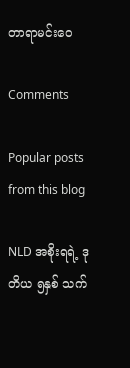တာရာမင်းဝေ

Comments

Popular posts from this blog

NLD အစိုးရရဲ့ ဒုတိယ ၅နှစ် သက်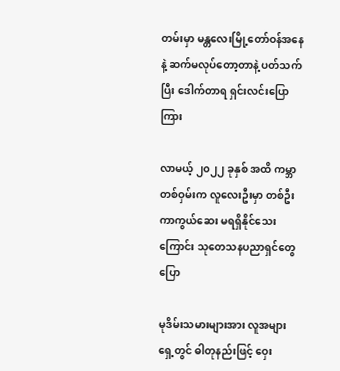တမ်းမှာ မန္တလေးမြို့တော်ဝန်အနေနဲ့ ဆက်မလုပ်တော့တာနဲ့ ပတ်သက်ပြီး ဒေါက်တာရ ရှင်းလင်းပြောကြား

လာမယ့် ၂၀၂၂ ခုနှစ် အထိ ကမ္ဘာတစ်ဝှမ်းက လူလေးဦးမှာ တစ်ဦး ကာကွယ်ဆေး မရရှိနိုင်သေးကြောင်း သုတေသနပညာရှင်တွေ ပြော

မုဒိမ်းသမားများအား လူအများရှေ့တွင် ဓါတုနည်းဖြင့် ဝှေး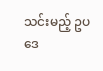သင်းမည့် ဥပဒေ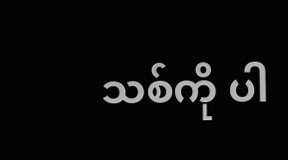သစ်ကို ပါ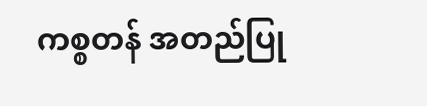ကစ္စတန် အတည်ပြု